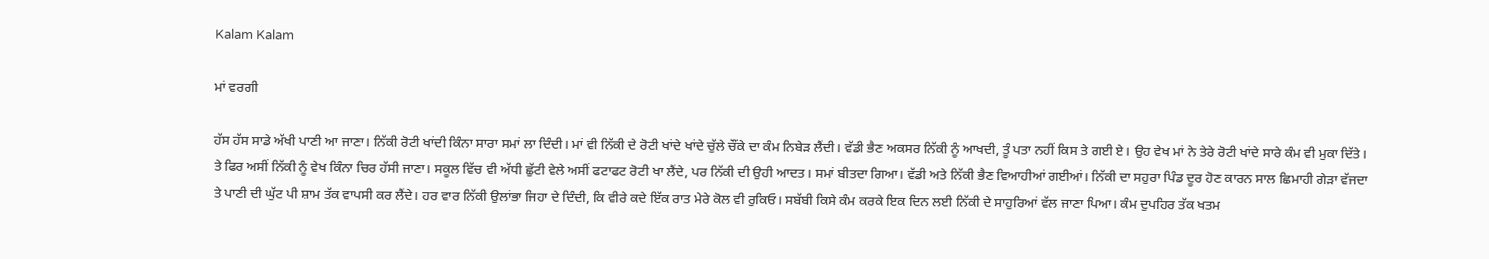Kalam Kalam

ਮਾਂ ਵਰਗੀ

ਹੱਸ ਹੱਸ ਸਾਡੇ ਅੱਖੀ ਪਾਣੀ ਆ ਜਾਣਾ। ਨਿੱਕੀ ਰੋਟੀ ਖਾਂਦੀ ਕਿੰਨਾ ਸਾਰਾ ਸਮਾਂ ਲਾ ਦਿੰਦੀ। ਮਾਂ ਵੀ ਨਿੱਕੀ ਦੇ ਰੋਟੀ ਖਾਂਦੇ ਖਾਂਦੇ ਚੁੱਲੇ ਚੌਂਕੇ ਦਾ ਕੰਮ ਨਿਬੇੜ ਲੈਂਦੀ। ਵੱਡੀ ਭੈਣ ਅਕਸਰ ਨਿੱਕੀ ਨੂੰ ਆਖਦੀ, ਤੂੰ ਪਤਾ ਨਹੀਂ ਕਿਸ ਤੇ ਗਈ ਏ। ਉਹ ਵੇਖ ਮਾਂ ਨੇ ਤੇਰੇ ਰੋਟੀ ਖਾਂਦੇ ਸਾਰੇ ਕੰਮ ਵੀ ਮੁਕਾ ਦਿੱਤੇ। ਤੇ ਫਿਰ ਅਸੀਂ ਨਿੱਕੀ ਨੂੰ ਵੇਖ ਕਿੰਨਾ ਚਿਰ ਹੱਸੀ ਜਾਣਾ। ਸਕੂਲ ਵਿੱਚ ਵੀ ਅੱਧੀ ਛੁੱਟੀ ਵੇਲੇ ਅਸੀਂ ਫਟਾਫਟ ਰੋਟੀ ਖਾ ਲੈਂਦੇ, ਪਰ ਨਿੱਕੀ ਦੀ ਉਹੀ ਆਦਤ। ਸਮਾਂ ਬੀਤਦਾ ਗਿਆ। ਵੱਡੀ ਅਤੇ ਨਿੱਕੀ ਭੈਣ ਵਿਆਹੀਆਂ ਗਈਆਂ। ਨਿੱਕੀ ਦਾ ਸਹੁਰਾ ਪਿੰਡ ਦੂਰ ਹੋਣ ਕਾਰਨ ਸਾਲ ਛਿਮਾਹੀ ਗੇੜਾ ਵੱਜਦਾ ਤੇ ਪਾਣੀ ਦੀ ਘੁੱਟ ਪੀ ਸ਼ਾਮ ਤੱਕ ਵਾਪਸੀ ਕਰ ਲੈਂਦੇ। ਹਰ ਵਾਰ ਨਿੱਕੀ ਉਲਾਂਭਾ ਜਿਹਾ ਦੇ ਦਿੰਦੀ, ਕਿ ਵੀਰੇ ਕਦੇ ਇੱਕ ਰਾਤ ਮੇਰੇ ਕੋਲ ਵੀ ਰੁਕਿਓ। ਸਬੱਬੀ ਕਿਸੇ ਕੰਮ ਕਰਕੇ ਇਕ ਦਿਨ ਲਈ ਨਿੱਕੀ ਦੇ ਸਾਹੁਰਿਆਂ ਵੱਲ ਜਾਣਾ ਪਿਆ। ਕੰਮ ਦੁਪਹਿਰ ਤੱਕ ਖਤਮ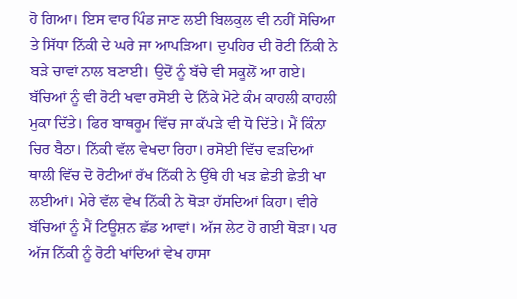ਹੋ ਗਿਆ। ਇਸ ਵਾਰ ਪਿੰਡ ਜਾਣ ਲਈ ਬਿਲਕੁਲ ਵੀ ਨਹੀਂ ਸੋਚਿਆ ਤੇ ਸਿੱਧਾ ਨਿੱਕੀ ਦੇ ਘਰੇ ਜਾ ਆਪੜਿਆ। ਦੁਪਹਿਰ ਦੀ ਰੋਟੀ ਨਿੱਕੀ ਨੇ ਬੜੇ ਚਾਵਾਂ ਨਾਲ ਬਣਾਈ। ਉਦੋਂ ਨੂੰ ਬੱਚੇ ਵੀ ਸਕੂਲੋਂ ਆ ਗਏ। ਬੱਚਿਆਂ ਨੂੰ ਵੀ ਰੋਟੀ ਖਵਾ ਰਸੋਈ ਦੇ ਨਿੱਕੇ ਮੋਟੇ ਕੰਮ ਕਾਹਲੀ ਕਾਹਲੀ ਮੁਕਾ ਦਿੱਤੇ। ਫਿਰ ਬਾਥਰੂਮ ਵਿੱਚ ਜਾ ਕੱਪੜੇ ਵੀ ਧੋ ਦਿੱਤੇ। ਮੈਂ ਕਿੰਨਾ ਚਿਰ ਬੈਠਾ। ਨਿੱਕੀ ਵੱਲ ਵੇਖਦਾ ਰਿਹਾ। ਰਸੋਈ ਵਿੱਚ ਵੜਦਿਆਂ ਥਾਲੀ ਵਿੱਚ ਦੋ ਰੋਟੀਆਂ ਰੱਖ ਨਿੱਕੀ ਨੇ ਉੱਥੇ ਹੀ ਖੜ ਛੇਤੀ ਛੇਤੀ ਖਾ ਲਈਆਂ। ਮੇਰੇ ਵੱਲ ਵੇਖ ਨਿੱਕੀ ਨੇ ਥੋੜਾ ਹੱਸਦਿਆਂ ਕਿਹਾ। ਵੀਰੇ ਬੱਚਿਆਂ ਨੂੰ ਮੈਂ ਟਿਊਸ਼ਨ ਛੱਡ ਆਵਾਂ। ਅੱਜ ਲੇਟ ਹੋ ਗਈ ਥੋੜਾ। ਪਰ ਅੱਜ ਨਿੱਕੀ ਨੂੰ ਰੋਟੀ ਖਾਂਦਿਆਂ ਵੇਖ ਹਾਸਾ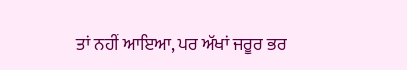ਤਾਂ ਨਹੀਂ ਆਇਆ, ਪਰ ਅੱਖਾਂ ਜਰੂਰ ਭਰ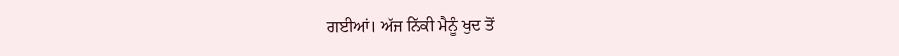ਗਈਆਂ। ਅੱਜ ਨਿੱਕੀ ਮੈਨੂੰ ਖੁਦ ਤੋਂ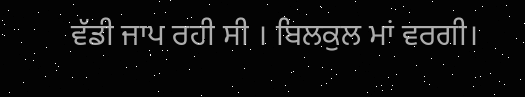ਵੱਡੀ ਜਾਪ ਰਹੀ ਸੀ । ਬਿਲਕੁਲ ਮਾਂ ਵਰਗੀ।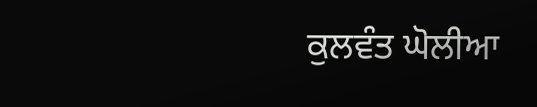ਕੁਲਵੰਤ ਘੋਲੀਆ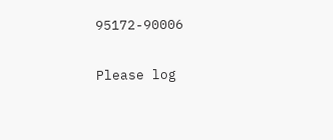95172-90006

Please log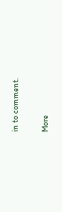in to comment.

More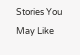Stories You May Like